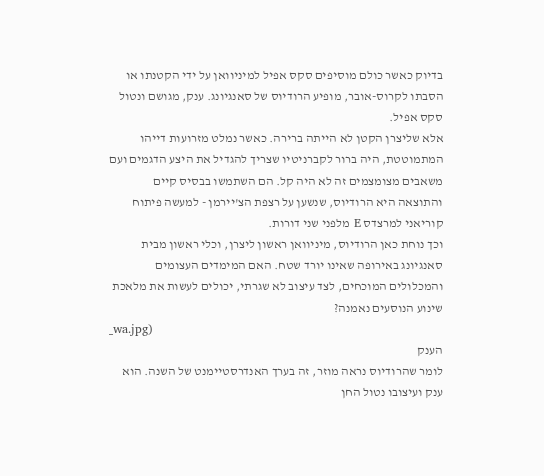בדיוק כאשר כולם מוסיפים סקס אפיל למיניוואן על ידי הקטנתו או הסבתו לקרוס-אובר, מופיע הרודיוס של סאנגיונג. ענק, מגושם ונטול סקס אפיל.
אלא שליצרן הקטן לא הייתה ברירה. כאשר נמלט מזרועות דייהו המתמוטטת, היה ברור לקברניטיו שצריך להגדיל את היצע הדגמים ועם משאבים מצומצמים זה לא היה קל. הם השתמשו בבסיס קיים והתוצאה היא הרודיוס, שנשען על רצפת הצ'יירמן - למעשה פיתוח קוריאני למרצדס E מלפני שני דורות.
וכך נוחת כאן הרודיוס, מיניוואן ראשון ליצרן, וכלי ראשון מבית סאנגיונג באירופה שאינו יורד שטח. האם המימדים העצומים והמכלולים המוכחים, לצד עיצוב לא שגרתי, יכולים לעשות את מלאכת שינוע הנוסעים נאמנה?
_wa.jpg)
הענק
לומר שהרודיוס נראה מוזר, זה בערך האנדרסטיימנט של השנה. הוא ענק ועיצובו נטול החן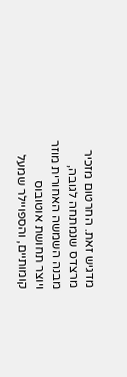מדגיש זאת. החרטום מזכיר מרצדס שנמתחה לגובה, מבנה השמשה האחורית מוזר ויוצר תחושת אוטובוס קומותיים, והספויילר שמעל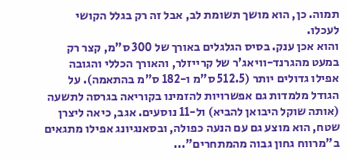תמוה. כן, הוא מושך תשומת לב, אבל זה רק בגלל הקושי לעכלו.
והוא אכן ענק. בסיס הגלגלים באורך של 300 ס"מ, קצר רק במעט מהגרנד-וויאג'ר של קרייזלר, והאורך הכללי והגובה אפילו גדולים יותר (512.5 ס"מ ו-182 ס"מ בהתאמה). על הגודל מלמדות גם אפשרויות להזמינו בקוריאה בגרסה לתשעה (אותה שוקל היבואן להביא) ול-11 נוסעים. אגב, כיאה ליצרן שטח, הוא מוצע גם עם הנעה כפולה, ובסאנגיונג אפילו מתגאים ב"מרווח גחון גבוה מהמתחרים"...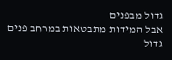גדול מבפנים
אבל המידות מתבטאות במרחב פנים גדול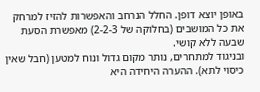באופן יוצא דופן. החלל הנרחב והאפשרות להזיז למרחק את כל המושבים (בחלוקה של 2-2-3) מאפשרת הסעת שבעה ללא קושי.
ובניגוד למתחרים, נותר מקום גדול ונוח למטען (חבל שאין כיסוי לתא). ההערה היחידה היא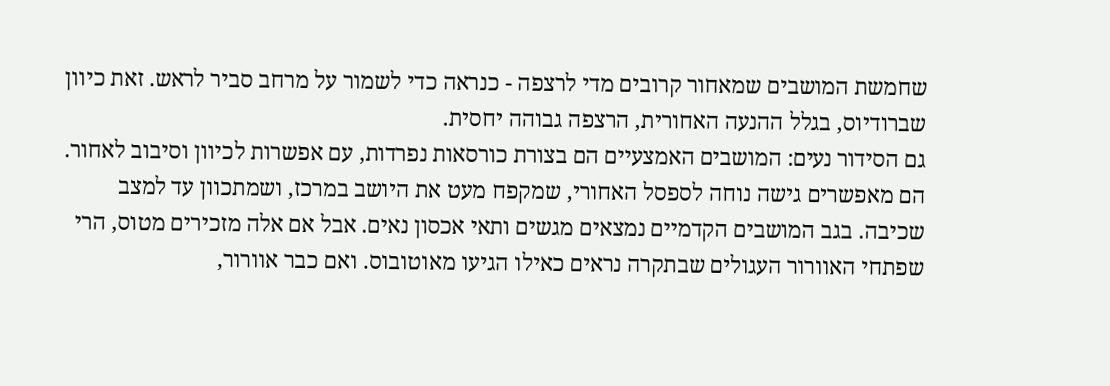שחמשת המושבים שמאחור קרובים מדי לרצפה - כנראה כדי לשמור על מרחב סביר לראש. זאת כיוון שברודיוס, בגלל ההנעה האחורית, הרצפה גבוהה יחסית.
גם הסידור נעים: המושבים האמצעיים הם בצורת כורסאות נפרדות, עם אפשרות לכיוון וסיבוב לאחור. הם מאפשרים גישה נוחה לספסל האחורי, שמקפח מעט את היושב במרכז, ושמתכוון עד למצב שכיבה. בגב המושבים הקדמיים נמצאים מגשים ותאי אכסון נאים. אבל אם אלה מזכירים מטוס, הרי שפתחי האוורור העגולים שבתקרה נראים כאילו הגיעו מאוטובוס. ואם כבר אוורור,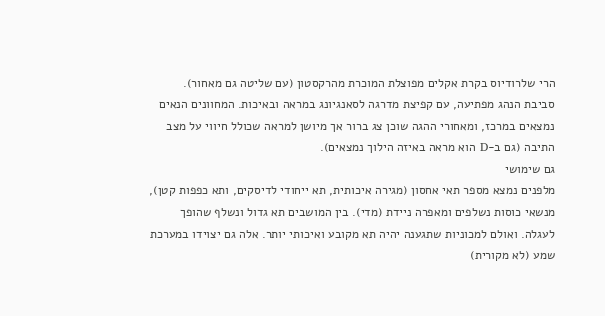הרי שלרודיוס בקרת אקלים מפוצלת המוכרת מהרקסטון (עם שליטה גם מאחור).
סביבת הנהג מפתיעה, עם קפיצת מדרגה לסאנגיונג במראה ובאיכות. המחוונים הנאים נמצאים במרכז, ומאחורי ההגה שוכן צג ברור אך מיושן למראה שכולל חיווי על מצב התיבה (גם ב-D הוא מראה באיזה הילוך נמצאים).
גם שימושי
מלפנים נמצא מספר תאי אחסון (מגירה איכותית, תא ייחודי לדיסקים, ותא כפפות קטן), מנשאי כוסות נשלפים ומאפרה ניידת (מדי). בין המושבים תא גדול ונשלף שהופך לעגלה. ואולם למכוניות שתגענה יהיה תא מקובע ואיכותי יותר. אלה גם יצוידו במערכת שמע (לא מקורית)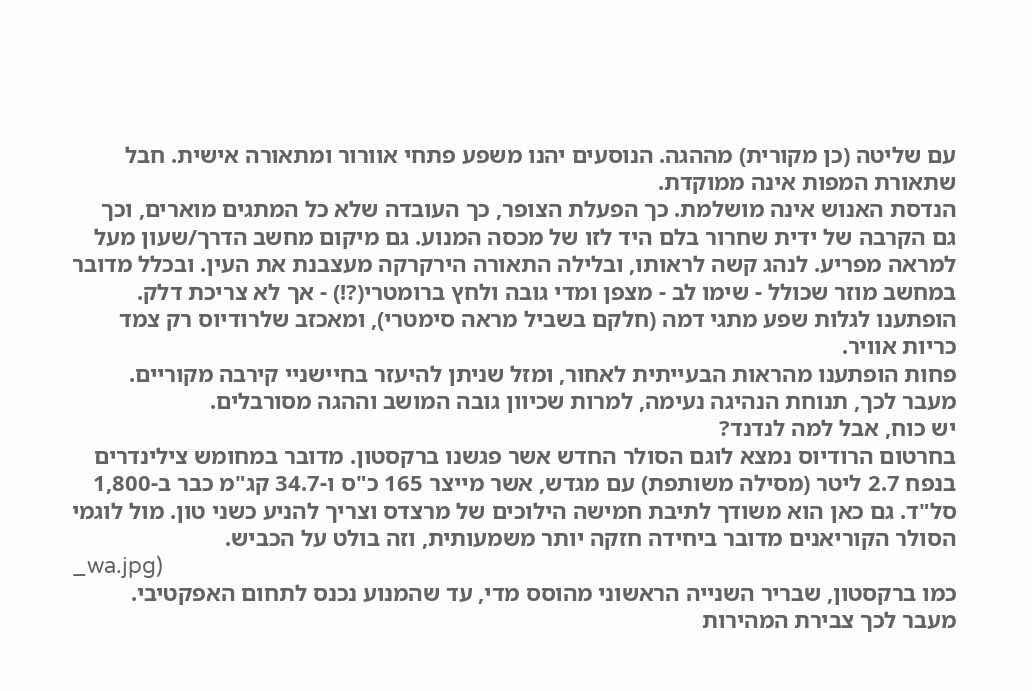עם שליטה (כן מקורית) מההגה. הנוסעים יהנו משפע פתחי אוורור ומתאורה אישית. חבל שתאורת המפות אינה ממוקדת.
הנדסת האנוש אינה מושלמת. כך הפעלת הצופר, כך העובדה שלא כל המתגים מוארים, וכך גם הקרבה של ידית שחרור בלם היד לזו של מכסה המנוע. גם מיקום מחשב הדרך/שעון מעל למראה מפריע. לנהג קשה לראותו, ובלילה התאורה הירקרקה מעצבנת את העין. ובכלל מדובר במחשב מוזר שכולל - שימו לב - מצפן ומדי גובה ולחץ ברומטרי(?!) - אך לא צריכת דלק. הופתענו לגלות שפע מתגי דמה (חלקם בשביל מראה סימטרי), ומאכזב שלרודיוס רק צמד כריות אוויר.
פחות הופתענו מהראות הבעייתית לאחור, ומזל שניתן להיעזר בחיישניי קירבה מקוריים. מעבר לכך, תנוחת הנהיגה נעימה, למרות שכיוון גובה המושב וההגה מסורבלים.
יש כוח, אבל למה לנדנד?
בחרטום הרודיוס נמצא לוגם הסולר החדש אשר פגשנו ברקסטון. מדובר במחומש צילינדרים בנפח 2.7 ליטר (מסילה משותפת) עם מגדש, אשר מייצר 165 כ"ס ו-34.7 קג"מ כבר ב-1,800 סל"ד. גם כאן הוא משודך לתיבת חמישה הילוכים של מרצדס וצריך להניע כשני טון. מול לוגמי הסולר הקוריאנים מדובר ביחידה חזקה יותר משמעותית, וזה בולט על הכביש.
_wa.jpg)
כמו ברקסטון, שבריר השנייה הראשוני מהוסס מדי, עד שהמנוע נכנס לתחום האפקטיבי. מעבר לכך צבירת המהירות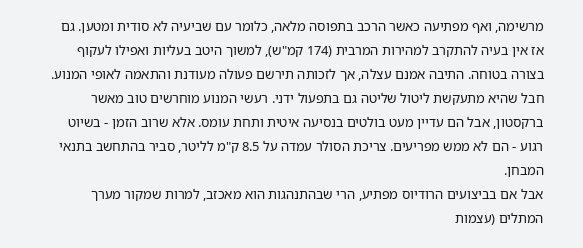מרשימה, ואף מפתיעה כאשר הרכב בתפוסה מלאה, כלומר עם שביעיה לא סודית ומטען. גם אז אין בעיה להתקרב למהירות המרבית (174 קמ"ש), למשוך היטב בעליות ואפילו לעקוף בצורה בטוחה. התיבה אמנם עצלה, אך לזכותה תירשם פעולה מעודנת והתאמה לאופי המנוע. חבל שהיא מתעקשת ליטול שליטה גם בתפעול ידני. רעשי המנוע מוחרשים טוב מאשר ברקסטון, אבל הם עדיין מעט בולטים בנסיעה איטית ותחת עומס. אלא שרוב הזמן - בשיוט רגוע - הם לא ממש מפריעים. צריכת הסולר עמדה על 8.5 ק"מ לליטר, סביר בהתחשב בתנאי המבחן.
אבל אם בביצועים הרודיוס מפתיע, הרי שבהתנהגות הוא מאכזב, למרות שמקור מערך המתלים (עצמות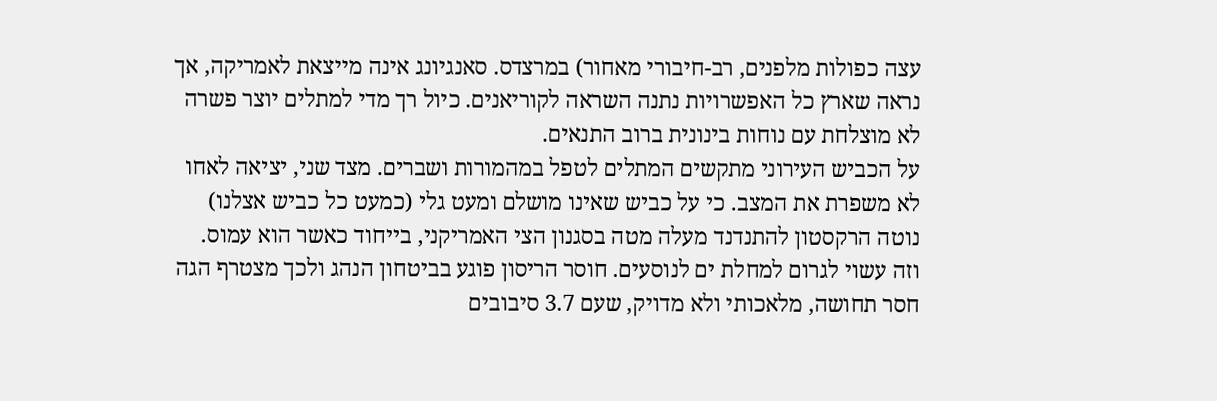עצה כפולות מלפנים, רב-חיבורי מאחור) במרצדס. סאנגיונג אינה מייצאת לאמריקה, אך נראה שארץ כל האפשרויות נתנה השראה לקוריאנים. כיול רך מדי למתלים יוצר פשרה לא מוצלחת עם נוחות בינונית ברוב התנאים.
על הכביש העירוני מתקשים המתלים לטפל במהמורות ושברים. מצד שני, יציאה לאחו לא משפרת את המצב. כי על כביש שאינו מושלם ומעט גלי (כמעט כל כביש אצלנו) נוטה הרקסטון להתנדנד מעלה מטה בסגנון הצי האמריקני, בייחוד כאשר הוא עמוס. וזה עשוי לגרום למחלת ים לנוסעים. חוסר הריסון פוגע בביטחון הנהג ולכך מצטרף הגה חסר תחושה, מלאכותי ולא מדויק, שעם 3.7 סיבובים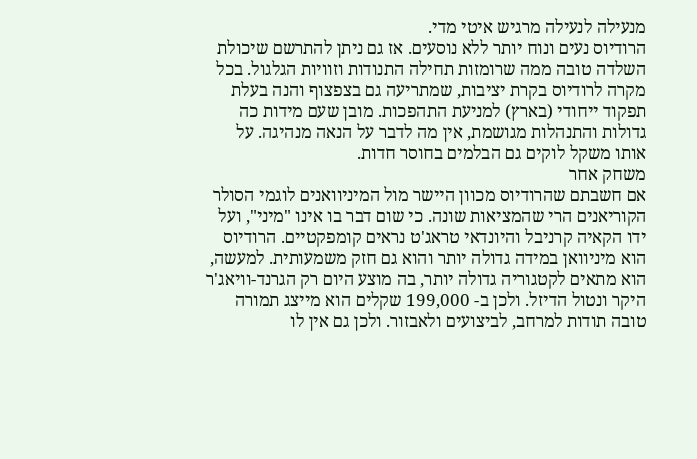מנעילה לנעילה מרגיש איטי מדי.
הרודיוס נעים ונוח יותר ללא נוסעים. אז גם ניתן להתרשם שיכולת השלדה טובה ממה שרומזות תחילה התנודות וזוויות הגלגול. בכל מקרה לרודיוס בקרת יציבות, שמתריעה גם בצפצוף והנה בעלת תפקוד ייחודי (בארץ) למניעת התהפכות. מובן שעם מידות כה גדולות והתנהלות מגושמת, אין מה לדבר על הנאה מנהיגה. על אותו משקל לוקים גם הבלמים בחוסר חדות.
משחק אחר
אם חשבתם שהרודיוס מכוון היישר מול המיניוואנים לוגמי הסולר הקוריאנים הרי שהמציאות שונה. כי שום דבר בו אינו "מיני", ועל ידו הקאיה קרניבל והיונדאי טראג'ט נראים קומפקטיים. הרודיוס הוא מיניוואן במידה גדולה יותר והוא גם חזק משמעותית. למעשה, הוא מתאים לקטגוריה גדולה יותר, בה מוצע היום רק הגרנד-וויאג'ר היקר ונטול הדיזל. ולכן ב- 199,000 שקלים הוא מייצג תמורה טובה תודות למרחב, לביצועים ולאבזור. ולכן גם אין לו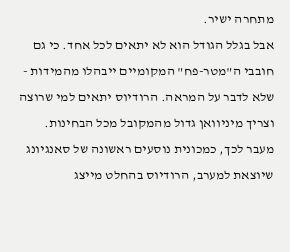מתחרה ישיר.
אבל בגלל הגודל הוא לא יתאים לכל אחד. כי גם חובבי ה"מטר-פח" המקומיים ייבהלו מהמידות - שלא לדבר על המראה. הרודיוס יתאים למי שרוצה וצריך מיניוואן גדול מהמקובל מכל הבחינות.
מעבר לכך, כמכונית נוסעים ראשונה של סאנגיונג שיוצאת למערב, הרודיוס בהחלט מייצג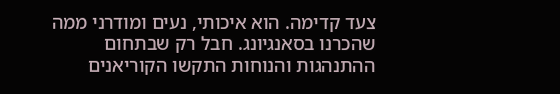צעד קדימה. הוא איכותי, נעים ומודרני ממה שהכרנו בסאנגיונג. חבל רק שבתחום ההתנהגות והנוחות התקשו הקוריאנים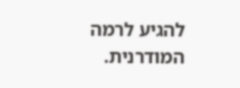להגיע לרמה המודרנית.